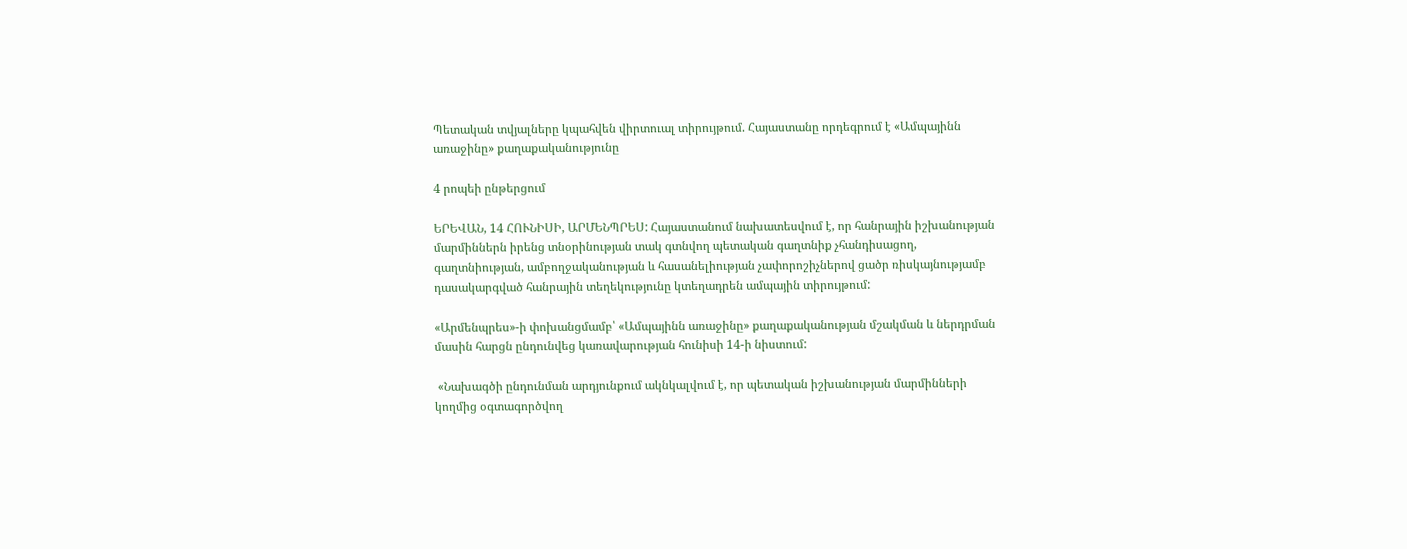Պետական տվյալները կպահվեն վիրտուալ տիրույթում. Հայաստանը որդեգրում է «Ամպայինն առաջինը» քաղաքականությունը

4 րոպեի ընթերցում

ԵՐԵՎԱՆ, 14 ՀՈՒՆԻՍԻ, ԱՐՄԵՆՊՐԵՍ: Հայաստանում նախատեսվում է, որ հանրային իշխանության մարմիններն իրենց տնօրինության տակ գտնվող պետական գաղտնիք չհանդիսացող, գաղտնիության, ամբողջականության և հասանելիության չափորոշիչներով ցածր ռիսկայնությամբ դասակարգված հանրային տեղեկությունը կտեղադրեն ամպային տիրույթում:

«Արմենպրես»-ի փոխանցմամբ՝ «Ամպայինն առաջինը» քաղաքականության մշակման և ներդրման մասին հարցն ընդունվեց կառավարության հունիսի 14-ի նիստում:

 «Նախագծի ընդունման արդյունքում ակնկալվում է, որ պետական իշխանության մարմինների կողմից օգտագործվող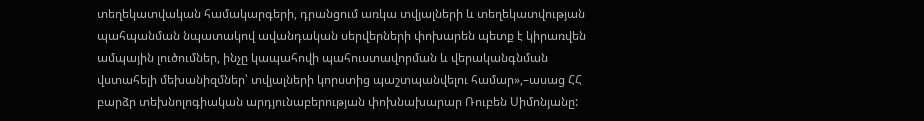տեղեկատվական համակարգերի, դրանցում առկա տվյալների և տեղեկատվության պահպանման նպատակով ավանդական սերվերների փոխարեն պետք է կիրառվեն ամպային լուծումներ, ինչը կապահովի պահուստավորման և վերականգնման վստահելի մեխանիզմներ՝ տվյալների կորստից պաշտպանվելու համար»,–ասաց ՀՀ բարձր տեխնոլոգիական արդյունաբերության փոխնախարար Ռուբեն Սիմոնյանը: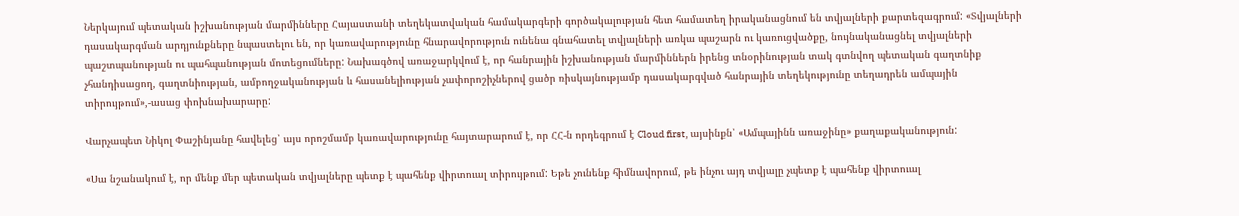Ներկայում պետական իշխանության մարմինները Հայաստանի տեղեկատվական համակարգերի գործակալության հետ համատեղ իրականացնում են տվյալների քարտեզագրում: «Տվյալների դասակարգման արդյունքները նպաստելու են, որ կառավարությունը հնարավորություն ունենա գնահատել տվյալների առկա պաշարն ու կառուցվածքը, նույնականացնել տվյալների պաշտպանության ու պահպանության մոտեցումները: Նախագծով առաջարկվում է, որ հանրային իշխանության մարմիններն իրենց տնօրինության տակ գտնվող պետական գաղտնիք չհանդիսացող, գաղտնիության, ամբողջականության և հասանելիության չափորոշիչներով ցածր ռիսկայնությամբ դասակարգված հանրային տեղեկությունը տեղադրեն ամպային տիրույթում»,-ասաց փոխնախարարը:

Վարչապետ Նիկոլ Փաշինյանը հավելեց՝ այս որոշմամբ կառավարությունը հայտարարում է, որ ՀՀ-ն որդեգրում է Cloud first, այսինքն՝ «Ամպայինն առաջինը» քաղաքականություն:

«Սա նշանակում է, որ մենք մեր պետական տվյալները պետք է պահենք վիրտուալ տիրույթում: Եթե չունենք հիմնավորում, թե ինչու այդ տվյալը չպետք է պահենք վիրտուալ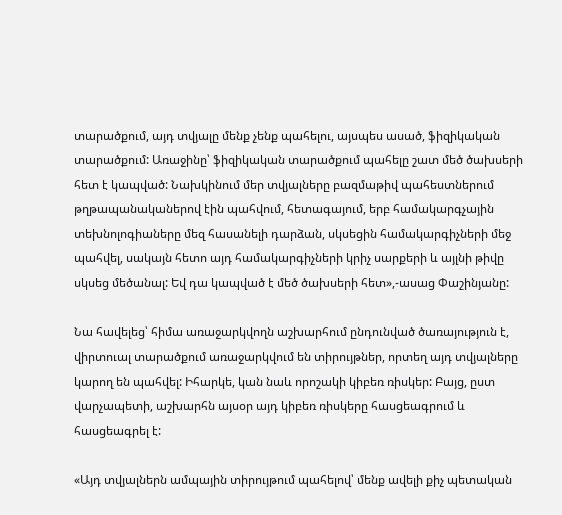տարածքում, այդ տվյալը մենք չենք պահելու, այսպես ասած, ֆիզիկական տարածքում: Առաջինը՝ ֆիզիկական տարածքում պահելը շատ մեծ ծախսերի հետ է կապված: Նախկինում մեր տվյալները բազմաթիվ պահեստներում թղթապանականերով էին պահվում, հետագայում, երբ համակարգչային տեխնոլոգիաները մեզ հասանելի դարձան, սկսեցին համակարգիչների մեջ պահվել, սակայն հետո այդ համակարգիչների կրիչ սարքերի և այլնի թիվը սկսեց մեծանալ: Եվ դա կապված է մեծ ծախսերի հետ»,-ասաց Փաշինյանը:

Նա հավելեց՝ հիմա առաջարկվողն աշխարհում ընդունված ծառայություն է, վիրտուալ տարածքում առաջարկվում են տիրույթներ, որտեղ այդ տվյալները կարող են պահվել: Իհարկե, կան նաև որոշակի կիբեռ ռիսկեր: Բայց, ըստ վարչապետի, աշխարհն այսօր այդ կիբեռ ռիսկերը հասցեագրում և հասցեագրել է:

«Այդ տվյալներն ամպային տիրույթում պահելով՝ մենք ավելի քիչ պետական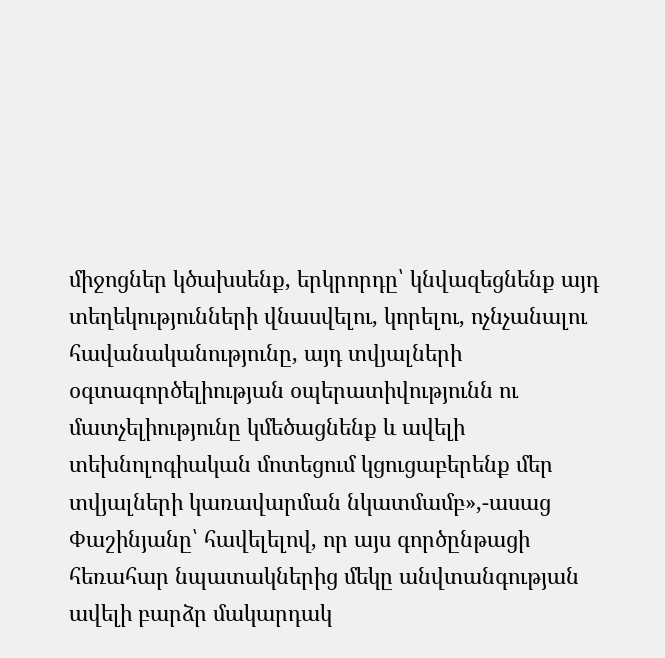միջոցներ կծախսենք, երկրորդը՝ կնվազեցնենք այդ տեղեկությունների վնասվելու, կորելու, ոչնչանալու հավանականությունը, այդ տվյալների օգտագործելիության օպերատիվությունն ու մատչելիությունը կմեծացնենք և ավելի տեխնոլոգիական մոտեցում կցուցաբերենք մեր տվյալների կառավարման նկատմամբ»,-ասաց Փաշինյանը՝ հավելելով, որ այս գործընթացի հեռահար նպատակներից մեկը անվտանգության ավելի բարձր մակարդակ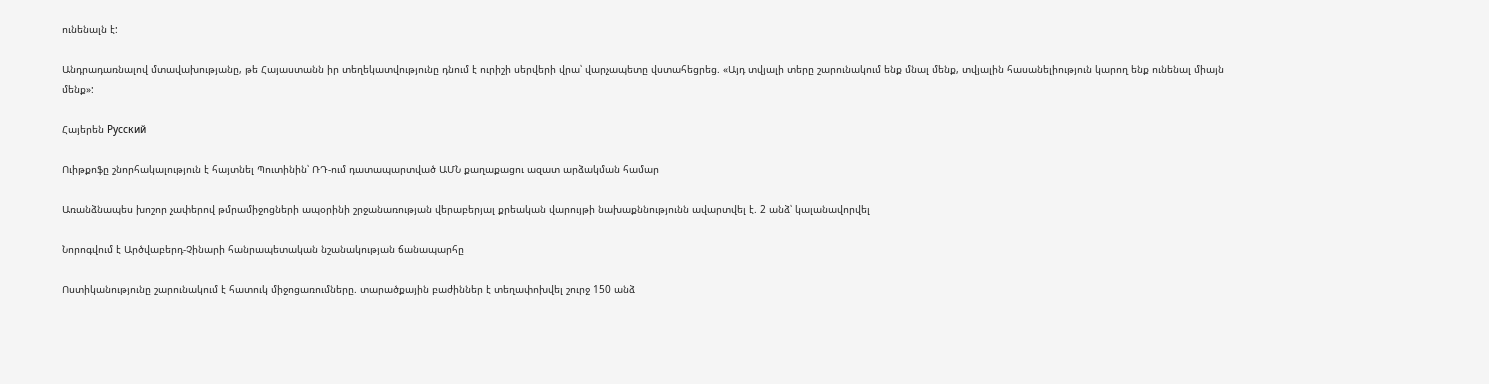ունենալն է:

Անդրադառնալով մտավախությանը, թե Հայաստանն իր տեղեկատվությունը դնում է ուրիշի սերվերի վրա՝ վարչապետը վստահեցրեց. «Այդ տվյալի տերը շարունակում ենք մնալ մենք, տվյալին հասանելիություն կարող ենք ունենալ միայն մենք»:

Հայերեն Русский

Ուիթքոֆը շնորհակալություն է հայտնել Պուտինին՝ ՌԴ-ում դատապարտված ԱՄՆ քաղաքացու ազատ արձակման համար

Առանձնապես խոշոր չափերով թմրամիջոցների ապօրինի շրջանառության վերաբերյալ քրեական վարույթի նախաքննությունն ավարտվել է. 2 անձ՝ կալանավորվել

Նորոգվում է Արծվաբերդ-Չինարի հանրապետական նշանակության ճանապարհը

Ոստիկանությունը շարունակում է հատուկ միջոցառումները. տարածքային բաժիններ է տեղափոխվել շուրջ 150 անձ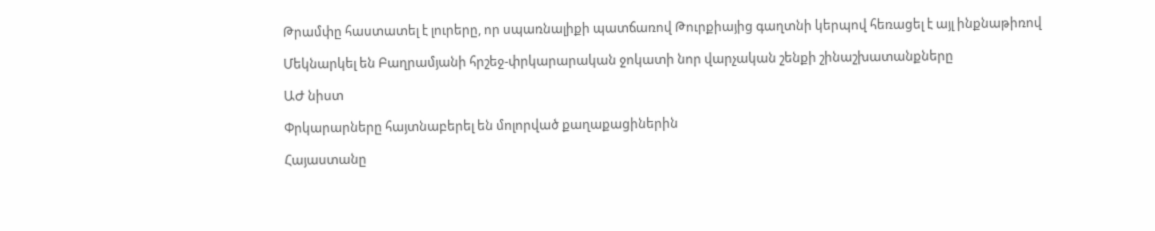Թրամփը հաստատել է լուրերը, որ սպառնալիքի պատճառով Թուրքիայից գաղտնի կերպով հեռացել է այլ ինքնաթիռով

Մեկնարկել են Բաղրամյանի հրշեջ-փրկարարական ջոկատի նոր վարչական շենքի շինաշխատանքները

ԱԺ նիստ

Փրկարարները հայտնաբերել են մոլորված քաղաքացիներին

Հայաստանը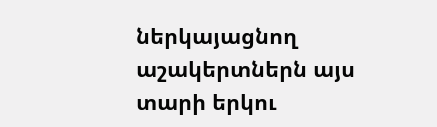ներկայացնող աշակերտներն այս տարի երկու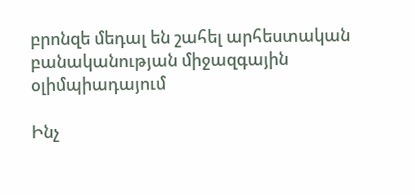բրոնզե մեդալ են շահել արհեստական բանականության միջազգային օլիմպիադայում

Ինչ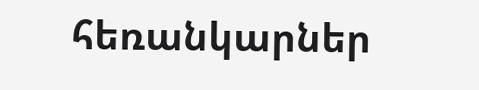հեռանկարներ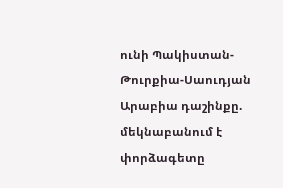ունի Պակիստան-Թուրքիա-Սաուդյան Արաբիա դաշինքը. մեկնաբանում է փորձագետը